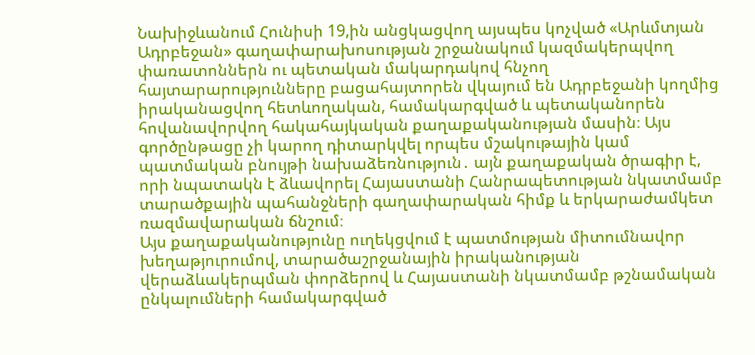Նախիջևանում Հունիսի 19,ին անցկացվող այսպես կոչված «Արևմտյան Ադրբեջան» գաղափարախոսության շրջանակում կազմակերպվող փառատոններն ու պետական մակարդակով հնչող հայտարարությունները բացահայտորեն վկայում են Ադրբեջանի կողմից իրականացվող հետևողական, համակարգված և պետականորեն հովանավորվող հակահայկական քաղաքականության մասին։ Այս գործընթացը չի կարող դիտարկվել որպես մշակութային կամ պատմական բնույթի նախաձեռնություն․ այն քաղաքական ծրագիր է, որի նպատակն է ձևավորել Հայաստանի Հանրապետության նկատմամբ տարածքային պահանջների գաղափարական հիմք և երկարաժամկետ ռազմավարական ճնշում։
Այս քաղաքականությունը ուղեկցվում է պատմության միտումնավոր խեղաթյուրումով, տարածաշրջանային իրականության վերաձևակերպման փորձերով և Հայաստանի նկատմամբ թշնամական ընկալումների համակարգված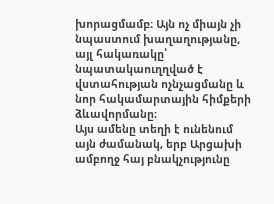խորացմամբ։ Այն ոչ միայն չի նպաստում խաղաղությանը, այլ հակառակը՝ նպատակաուղղված է վստահության ոչնչացմանը և նոր հակամարտային հիմքերի ձևավորմանը։
Այս ամենը տեղի է ունենում այն ժամանակ, երբ Արցախի ամբողջ հայ բնակչությունը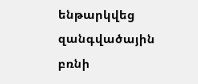ենթարկվեց զանգվածային բռնի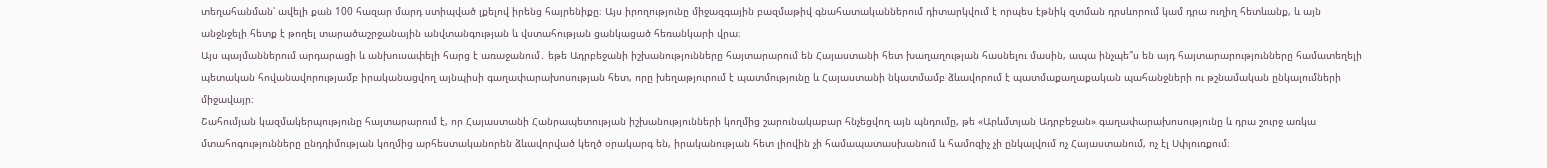տեղահանման՝ ավելի քան 100 հազար մարդ ստիպված լքելով իրենց հայրենիքը։ Այս իրողությունը միջազգային բազմաթիվ գնահատականներում դիտարկվում է որպես էթնիկ զտման դրսևորում կամ դրա ուղիղ հետևանք, և այն անջնջելի հետք է թողել տարածաշրջանային անվտանգության և վստահության ցանկացած հեռանկարի վրա։
Այս պայմաններում արդարացի և անխուսափելի հարց է առաջանում․ եթե Ադրբեջանի իշխանությունները հայտարարում են Հայաստանի հետ խաղաղության հասնելու մասին, ապա ինչպե՞ս են այդ հայտարարությունները համատեղելի պետական հովանավորությամբ իրականացվող այնպիսի գաղափարախոսության հետ, որը խեղաթյուրում է պատմությունը և Հայաստանի նկատմամբ ձևավորում է պատմաքաղաքական պահանջների ու թշնամական ընկալումների միջավայր։
Շահումյան կազմակերպությունը հայտարարում է, որ Հայաստանի Հանրապետության իշխանությունների կողմից շարունակաբար հնչեցվող այն պնդումը, թե «Արևմտյան Ադրբեջան» գաղափարախոսությունը և դրա շուրջ առկա մտահոգությունները ընդդիմության կողմից արհեստականորեն ձևավորված կեղծ օրակարգ են, իրականության հետ լիովին չի համապատասխանում և համոզիչ չի ընկալվում ոչ Հայաստանում, ոչ էլ Սփյուռքում։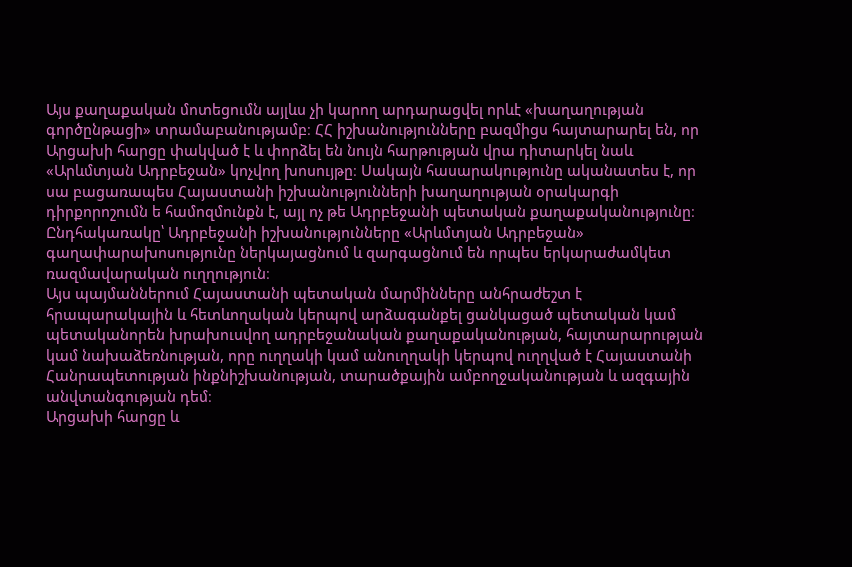Այս քաղաքական մոտեցումն այլևս չի կարող արդարացվել որևէ «խաղաղության գործընթացի» տրամաբանությամբ։ ՀՀ իշխանությունները բազմիցս հայտարարել են, որ Արցախի հարցը փակված է և փորձել են նույն հարթության վրա դիտարկել նաև «Արևմտյան Ադրբեջան» կոչվող խոսույթը։ Սակայն հասարակությունը ականատես է, որ սա բացառապես Հայաստանի իշխանությունների խաղաղության օրակարգի դիրքորոշումն ե համոզմունքն է, այլ ոչ թե Ադրբեջանի պետական քաղաքականությունը։ Ընդհակառակը՝ Ադրբեջանի իշխանությունները «Արևմտյան Ադրբեջան» գաղափարախոսությունը ներկայացնում և զարգացնում են որպես երկարաժամկետ ռազմավարական ուղղություն։
Այս պայմաններում Հայաստանի պետական մարմինները անհրաժեշտ է հրապարակային և հետևողական կերպով արձագանքել ցանկացած պետական կամ պետականորեն խրախուսվող ադրբեջանական քաղաքականության, հայտարարության կամ նախաձեռնության, որը ուղղակի կամ անուղղակի կերպով ուղղված է Հայաստանի Հանրապետության ինքնիշխանության, տարածքային ամբողջականության և ազգային անվտանգության դեմ։
Արցախի հարցը և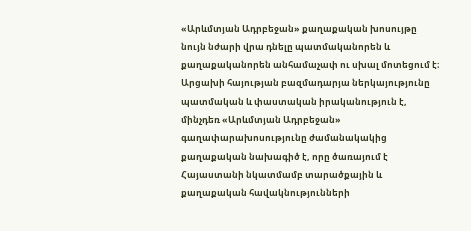«Արևմտյան Ադրբեջան» քաղաքական խոսույթը նույն նժարի վրա դնելը պատմականորեն և քաղաքականորեն անհամաչափ ու սխալ մոտեցում է։ Արցախի հայության բազմադարյա ներկայությունը պատմական և փաստական իրականություն է, մինչդեռ «Արևմտյան Ադրբեջան» գաղափարախոսությունը ժամանակակից քաղաքական նախագիծ է, որը ծառայում է Հայաստանի նկատմամբ տարածքային և քաղաքական հավակնությունների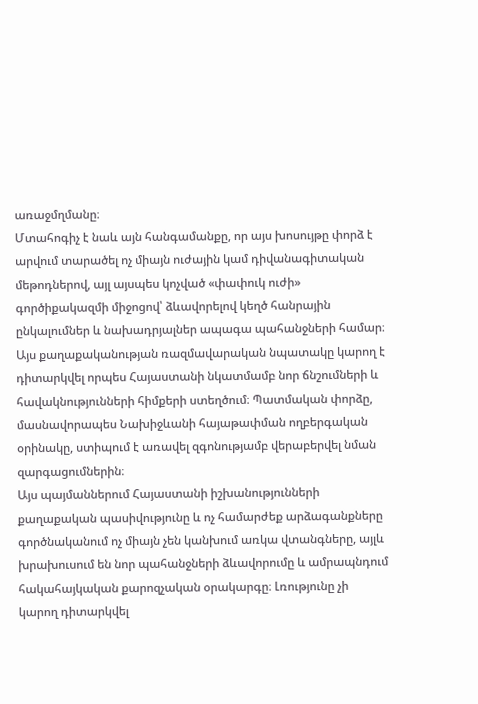առաջմղմանը։
Մտահոգիչ է նաև այն հանգամանքը, որ այս խոսույթը փորձ է արվում տարածել ոչ միայն ուժային կամ դիվանագիտական մեթոդներով, այլ այսպես կոչված «փափուկ ուժի» գործիքակազմի միջոցով՝ ձևավորելով կեղծ հանրային ընկալումներ և նախադրյալներ ապագա պահանջների համար։ Այս քաղաքականության ռազմավարական նպատակը կարող է դիտարկվել որպես Հայաստանի նկատմամբ նոր ճնշումների և հավակնությունների հիմքերի ստեղծում։ Պատմական փորձը, մասնավորապես Նախիջևանի հայաթափման ողբերգական օրինակը, ստիպում է առավել զգոնությամբ վերաբերվել նման զարգացումներին։
Այս պայմաններում Հայաստանի իշխանությունների քաղաքական պասիվությունը և ոչ համարժեք արձագանքները գործնականում ոչ միայն չեն կանխում առկա վտանգները, այլև խրախուսում են նոր պահանջների ձևավորումը և ամրապնդում հակահայկական քարոզչական օրակարգը։ Լռությունը չի կարող դիտարկվել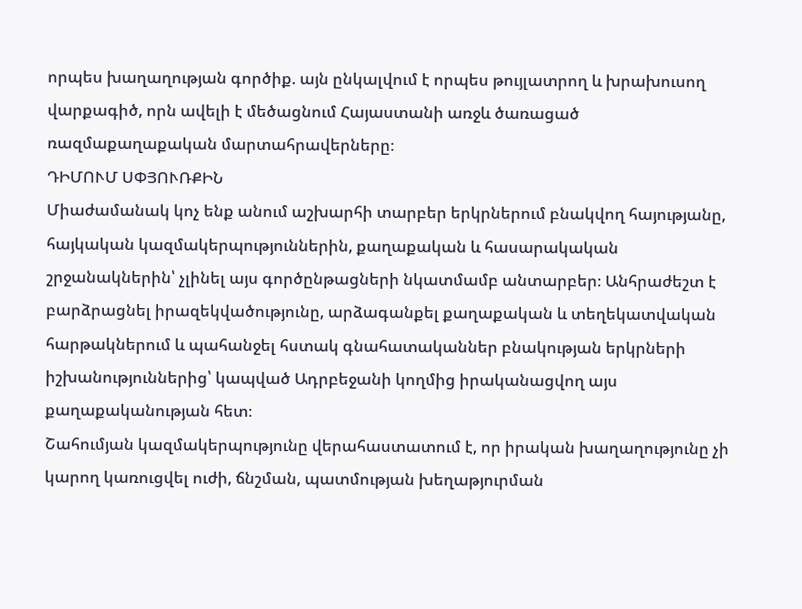որպես խաղաղության գործիք. այն ընկալվում է որպես թույլատրող և խրախուսող վարքագիծ, որն ավելի է մեծացնում Հայաստանի առջև ծառացած ռազմաքաղաքական մարտահրավերները։
ԴԻՄՈՒՄ ՍՓՅՈՒՌՔԻՆ
Միաժամանակ կոչ ենք անում աշխարհի տարբեր երկրներում բնակվող հայությանը, հայկական կազմակերպություններին, քաղաքական և հասարակական շրջանակներին՝ չլինել այս գործընթացների նկատմամբ անտարբեր։ Անհրաժեշտ է բարձրացնել իրազեկվածությունը, արձագանքել քաղաքական և տեղեկատվական հարթակներում և պահանջել հստակ գնահատականներ բնակության երկրների իշխանություններից՝ կապված Ադրբեջանի կողմից իրականացվող այս քաղաքականության հետ։
Շահումյան կազմակերպությունը վերահաստատում է, որ իրական խաղաղությունը չի կարող կառուցվել ուժի, ճնշման, պատմության խեղաթյուրման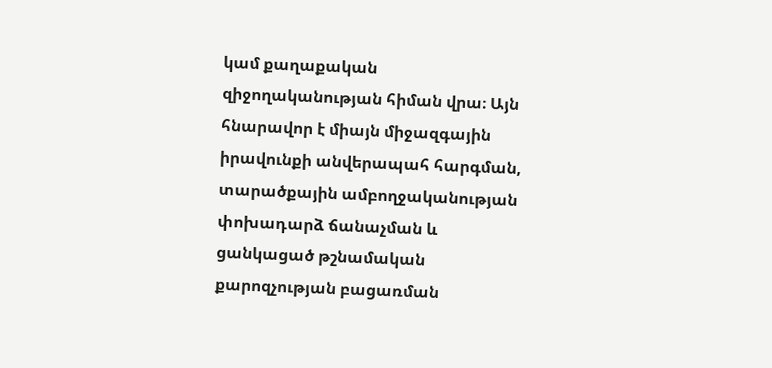կամ քաղաքական զիջողականության հիման վրա։ Այն հնարավոր է միայն միջազգային իրավունքի անվերապահ հարգման, տարածքային ամբողջականության փոխադարձ ճանաչման և ցանկացած թշնամական քարոզչության բացառման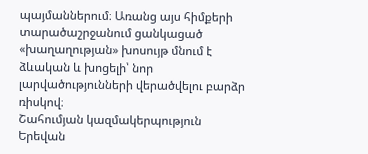պայմաններում։ Առանց այս հիմքերի տարածաշրջանում ցանկացած «խաղաղության» խոսույթ մնում է ձևական և խոցելի՝ նոր լարվածությունների վերածվելու բարձր ռիսկով։
Շահումյան կազմակերպություն
Երեվան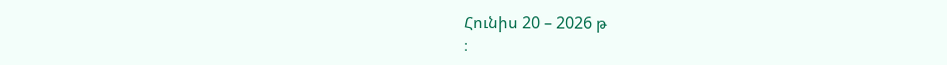Հունիս 20 – 2026 թ
։